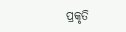ପ୍ରକୃତି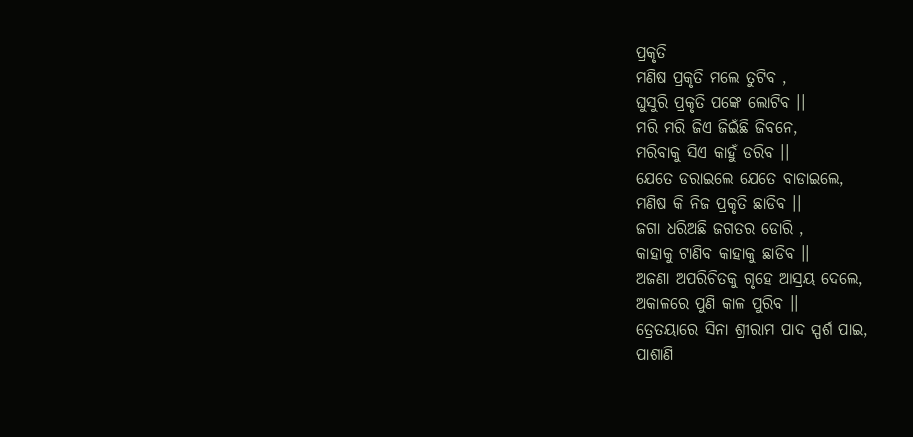ପ୍ରକୃତି
ମଣିଷ ପ୍ରକୃତି ମଲେ ତୁଟିବ ,
ଘୁସୁରି ପ୍ରକୃତି ପଙ୍କେ ଲୋଟିବ ।।
ମରି ମରି ଜିଏ ଜିଇଁଛି ଜିବନେ,
ମରିବାକୁ ସିଏ କାହୁଁ ଡରିବ ।।
ଯେତେ ଡରାଇଲେ ଯେତେ ବାଡାଇଲେ,
ମଣିଷ କି ନିଜ ପ୍ରକୃତି ଛାଡିବ ।।
ଜଗା ଧରିଅଛି ଜଗତର ଡୋରି ,
କାହାକୁ ଟାଣିବ କାହାକୁ ଛାଡିବ ।।
ଅଜଣା ଅପରିଚିତକୁ ଗୃହେ ଆସ୍ରୟ ଦେଲେ,
ଅକାଳରେ ପୁଣି କାଳ ପୁରିବ ।।
ତ୍ରେତୟାରେ ସିନା ଶ୍ରୀରାମ ପାଦ ସ୍ପର୍ଶ ପାଇ,
ପାଶାଣି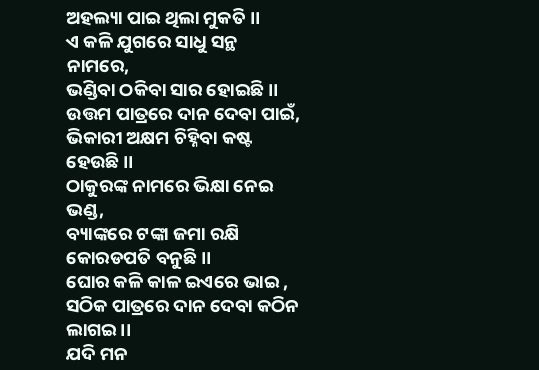ଅହଲ୍ୟା ପାଇ ଥିଲା ମୁକତି ।।
ଏ କଳି ଯୁଗରେ ସାଧୁ ସନ୍ଥ ନାମରେ,
ଭଣ୍ଡିବା ଠକିବା ସାର ହୋଇଛି ।।
ଉତ୍ତମ ପାତ୍ରରେ ଦାନ ଦେବା ପାଇଁ,
ଭିକାରୀ ଅକ୍ଷମ ଚିହ୍ନିବା କଷ୍ଟ ହେଉଛି ।।
ଠାକୁରଙ୍କ ନାମରେ ଭିକ୍ଷା ନେଇ ଭଣ୍ଡ,
ବ୍ୟାଙ୍କରେ ଟଙ୍କା ଜମା ରକ୍ଷି କୋରଡପତି ବନୁଛି ।।
ଘୋର କଳି କାଳ ଇଏରେ ଭାଇ ,
ସଠିକ ପାତ୍ରରେ ଦାନ ଦେବା କଠିନ ଲାଗଇ ।।
ଯଦି ମନ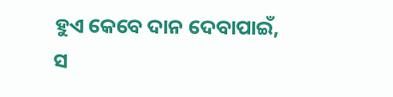ହୁଏ କେବେ ଦାନ ଦେବାପାଇଁ,
ସ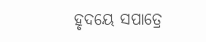ହୃଦୟେ ସପାତ୍ରେ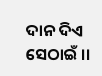ଦାନ ଦିଏ ସେଠାଇଁ ।।